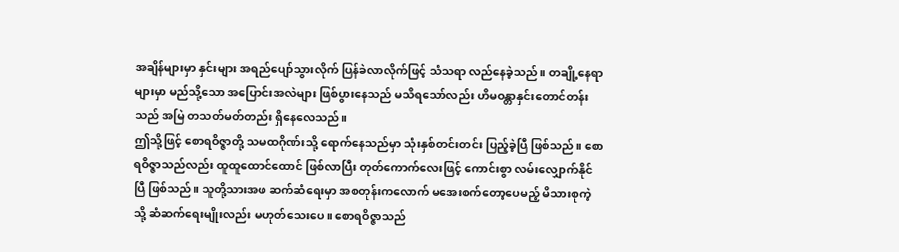အချိန်များမှာ နှင်းများ အရည်ပျော်သွားလိုက် ပြန်ခဲလာလိုက်ဖြင့် သံသရာ လည်နေခဲ့သည်။ တချို့နေရာများမှာ မည်သို့သော အပြောင်းအလဲများ ဖြစ်ပွားနေသည် မသိရသော်လည်း ဟိမဝန္တာနှင်းတောင်တန်းသည် အမြဲ တသတ်မတ်တည်း ရှိနေလေသည်။
ဤသို့ဖြင့် စောရဝိဇ္ဇာတို့ သမထဂိုဏ်းသို့ ရောက်နေသည်မှာ သုံးနှစ်တင်းတင်း ပြည့်ခဲ့ပြီ ဖြစ်သည်။ စောရဝိဇ္ဇာသည်လည်း ထူထူထောင်ထောင် ဖြစ်လာပြီး တုတ်ကောက်လေးဖြင့် ကောင်းစွာ လမ်းလျှောက်နိုင်ပြီ ဖြစ်သည်။ သူတို့သားအဖ ဆက်ဆံရေးမှာ အစတုန်းကလောက် မအေးစက်တော့ပေမည့် မိသားစုကဲ့သို့ ဆံဆက်ရေးမျိုးလည်း မဟုတ်သေးပေ။ စောရဝိဇ္ဇာသည်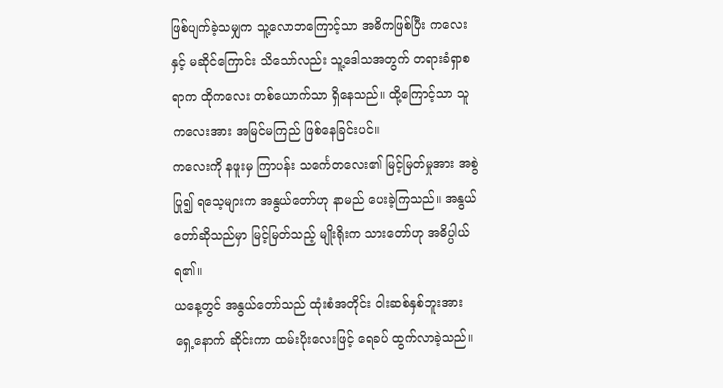ဖြစ်ပျက်ခဲ့သမျှက သူ့လောဘကြောင့်သာ အဓိကဖြစ်ပြီး ကလေးနှင့် မဆိုင်ကြောင်း သိသော်လည်း သူ့ဒေါသအတွက် တရားခံရှာစရာက ထိုကလေး တစ်ယောက်သာ ရှိနေသည်။ ထို့ကြောင့်သာ သူ ကလေးအား အမြင်မကြည် ဖြစ်နေခြင်းပင်။
ကလေးကို နဖူးမှ ကြာပန်း သင်္ကေတလေး၏ မြင့်မြတ်မှုအား အစွဲပြု၍ ရသေ့များက အနွယ်တော်ဟု နာမည် ပေးခဲ့ကြသည်။ အနွယ်တော်ဆိုသည်မှာ မြင့်မြတ်သည့် မျိုးရိုးက သားတော်ဟု အဓိပ္ပါယ်ရ၏။
ယနေ့တွင် အနွယ်တော်သည် ထုံးစံအတိုင်း ဝါးဆစ်နှစ်ဘူးအား ရှေ့နောက် ဆိုင်းကာ ထမ်းပိုးလေးဖြင့် ရေခပ် ထွက်လာခဲ့သည်။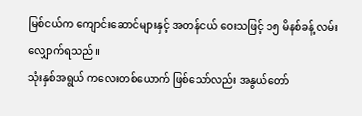မြစ်ငယ်က ကျောင်းဆောင်များနှင့် အတန်ငယ် ဝေးသဖြင့် ၁၅ မိနစ်ခန့် လမ်းလျှောက်ရသည်။
သုံးနှစ်အရွယ် ကလေးတစ်ယောက် ဖြစ်သော်လည်း အနွယ်တော်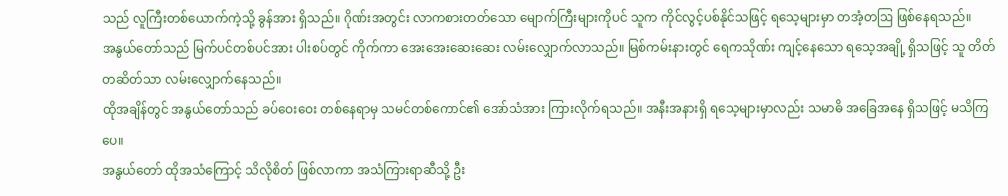သည် လူကြီးတစ်ယောက်ကဲ့သို့ ခွန်အား ရှိသည်။ ဂိုဏ်းအတွင်း လာကစားတတ်သော မျောက်ကြီးများကိုပင် သူက ကိုင်လွင့်ပစ်နိုင်သဖြင့် ရသေ့များမှာ တအံ့တဩ ဖြစ်နေရသည်။
အနွယ်တော်သည် မြက်ပင်တစ်ပင်အား ပါးစပ်တွင် ကိုက်ကာ အေးအေးဆေးဆေး လမ်းလျှောက်လာသည်။ မြစ်ကမ်းနားတွင် ရေကသိုဏ်း ကျင့်နေသော ရသေ့အချို့ ရှိသဖြင့် သူ တိတ်တဆိတ်သာ လမ်းလျှောက်နေသည်။
ထိုအချိန်တွင် အနွယ်တော်သည် ခပ်ဝေးဝေး တစ်နေရာမှ သမင်တစ်ကောင်၏ အော်သံအား ကြားလိုက်ရသည်။ အနီးအနားရှိ ရသေ့များမှာလည်း သမာဓိ အခြေအနေ ရှိသဖြင့် မသိကြပေ။
အနွယ်တော် ထိုအသံကြောင့် သိလိုစိတ် ဖြစ်လာကာ အသံကြားရာဆီသို့ ဦး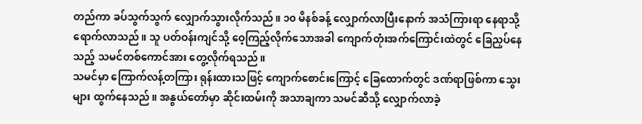တည်ကာ ခပ်သွက်သွက် လျှောက်သွားလိုက်သည်။ ၁၀ မိနစ်ခန့် လျှောက်လာပြီးနောက် အသံကြားရာ နေရာသို့ ရောက်လာသည်။ သူ ပတ်ဝန်းကျင်သို့ ဝေ့ကြည့်လိုက်သောအခါ ကျောက်တုံးအက်ကြောင်းထဲတွင် ခြေညှပ်နေသည့် သမင်တစ်ကောင်အား တွေ့လိုက်ရသည်။
သမင်မှာ ကြောက်လန့်တကြား ရုန်းထားသဖြင့် ကျောက်စောင်းကြောင့် ခြေထောက်တွင် ဒဏ်ရာဖြစ်ကာ သွေးများ ထွက်နေသည်။ အနွယ်တော်မှာ ဆိုင်းထမ်းကို အသာချကာ သမင်ဆီသို့ လျှောက်လာခဲ့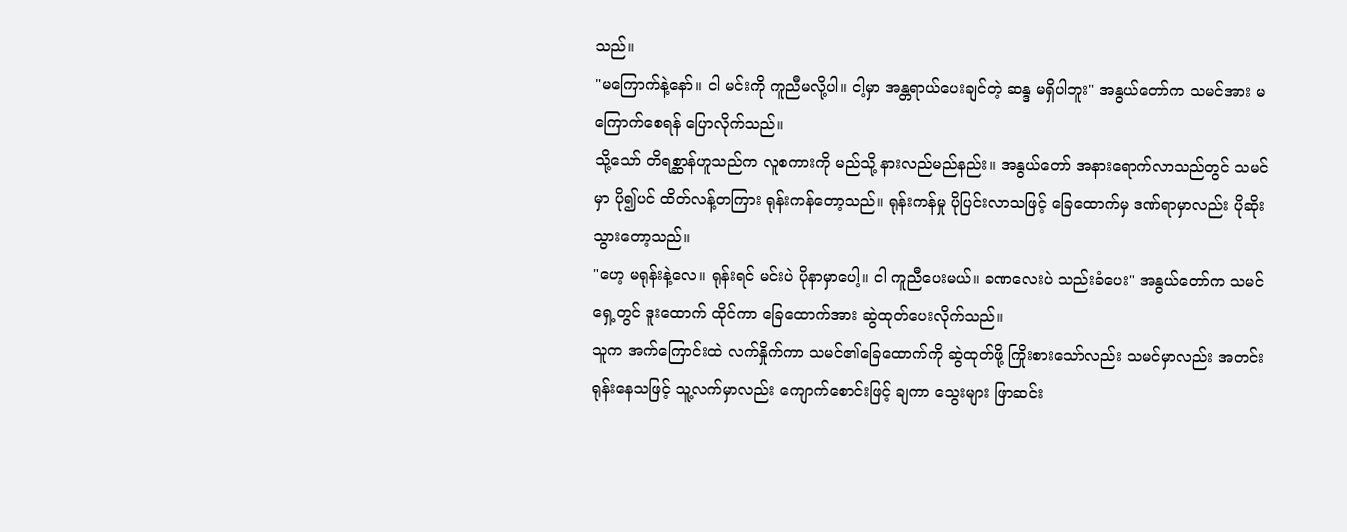သည်။
"မကြောက်နဲ့နော်။ ငါ မင်းကို ကူညီမလို့ပါ။ ငါ့မှာ အန္တရာယ်ပေးချင်တဲ့ ဆန္ဒ မရှိပါဘူး" အနွယ်တော်က သမင်အား မကြောက်စေရန် ပြောလိုက်သည်။
သို့သော် တိရစ္ဆာန်ဟူသည်က လူစကားကို မည်သို့ နားလည်မည်နည်း။ အနွယ်တော် အနားရောက်လာသည်တွင် သမင်မှာ ပို၍ပင် ထိတ်လန့်တကြား ရုန်းကန်တော့သည်။ ရုန်းကန်မှု ပိုပြင်းလာသဖြင့် ခြေထောက်မှ ဒဏ်ရာမှာလည်း ပိုဆိုးသွားတော့သည်။
"ဟေ့ မရုန်းနဲ့လေ။ ရုန်းရင် မင်းပဲ ပိုနာမှာပေါ့။ ငါ ကူညီပေးမယ်။ ခဏလေးပဲ သည်းခံပေး" အနွယ်တော်က သမင်ရှေ့တွင် ဒူးထောက် ထိုင်ကာ ခြေထောက်အား ဆွဲထုတ်ပေးလိုက်သည်။
သူက အက်ကြောင်းထဲ လက်နှိုက်ကာ သမင်၏ခြေထောက်ကို ဆွဲထုတ်ဖို့ ကြိုးစားသော်လည်း သမင်မှာလည်း အတင်း ရုန်းနေသဖြင့် သူ့လက်မှာလည်း ကျောက်စောင်းဖြင့် ချကာ သွေးများ ဖြာဆင်း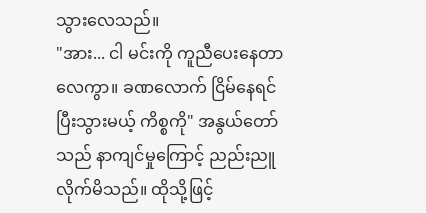သွားလေသည်။
"အား... ငါ မင်းကို ကူညီပေးနေတာလေကွာ။ ခဏလောက် ငြိမ်နေရင် ပြီးသွားမယ့် ကိစ္စကို" အနွယ်တော်သည် နာကျင်မှုကြောင့် ညည်းညူလိုက်မိသည်။ ထိုသို့ဖြင့်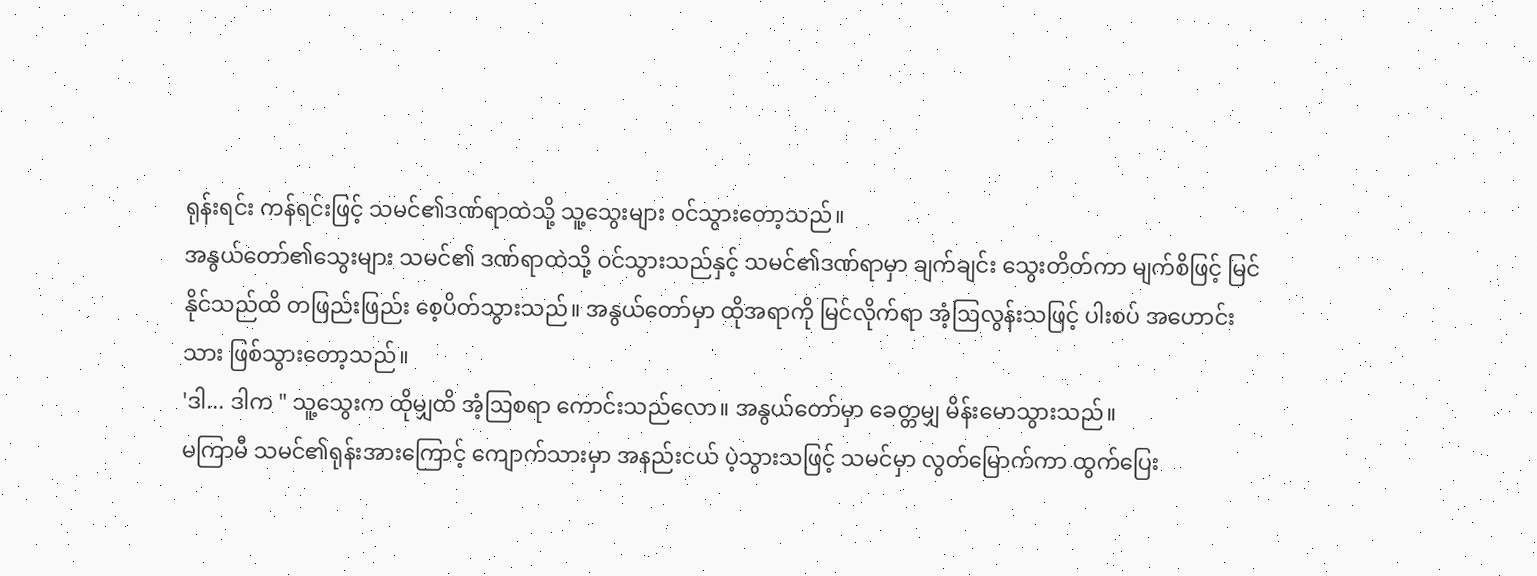ရုန်းရင်း ကန်ရင်းဖြင့် သမင်၏ဒဏ်ရာထဲသို့ သူ့သွေးများ ဝင်သွားတော့သည်။
အနွယ်တော်၏သွေးများ သမင်၏ ဒဏ်ရာထဲသို့ ဝင်သွားသည်နှင့် သမင်၏ဒဏ်ရာမှာ ချက်ချင်း သွေးတိတ်ကာ မျက်စိဖြင့် မြင်နိုင်သည်ထိ တဖြည်းဖြည်း စေ့ပိတ်သွားသည်။ အနွယ်တော်မှာ ထိုအရာကို မြင်လိုက်ရာ အံ့ဩလွန်းသဖြင့် ပါးစပ် အဟောင်းသား ဖြစ်သွားတော့သည်။
'ဒါ... ဒါက " သူ့သွေးက ထိုမျှထိ အံ့ဩစရာ ကောင်းသည်လော။ အနွယ်တော်မှာ ခေတ္တမျှ မိန်းမောသွားသည်။
မကြာမီ သမင်၏ရုန်းအားကြောင့် ကျောက်သားမှာ အနည်းငယ် ပဲ့သွားသဖြင့် သမင်မှာ လွတ်မြောက်ကာ ထွက်ပြေး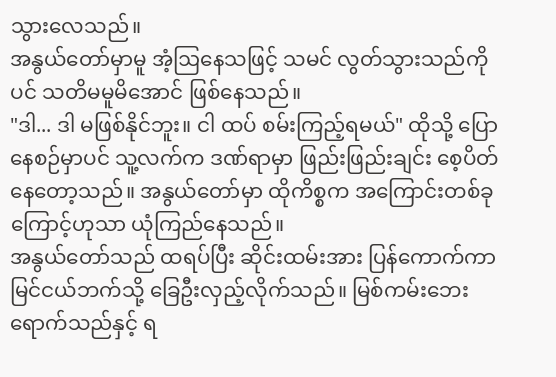သွားလေသည်။
အနွယ်တော်မှာမူ အံ့ဩနေသဖြင့် သမင် လွတ်သွားသည်ကိုပင် သတိမမူမိအောင် ဖြစ်နေသည်။
"ဒါ... ဒါ မဖြစ်နိုင်ဘူး။ ငါ ထပ် စမ်းကြည့်ရမယ်" ထိုသို့ ပြောနေစဉ်မှာပင် သူ့လက်က ဒဏ်ရာမှာ ဖြည်းဖြည်းချင်း စေ့ပိတ်နေတော့သည်။ အနွယ်တော်မှာ ထိုကိစ္စက အကြောင်းတစ်ခုကြောင့်ဟုသာ ယုံကြည်နေသည်။
အနွယ်တော်သည် ထရပ်ပြီး ဆိုင်းထမ်းအား ပြန်ကောက်ကာ မြင်ငယ်ဘက်သို့ ခြေဦးလှည့်လိုက်သည်။ မြစ်ကမ်းဘေး ရောက်သည်နှင့် ရ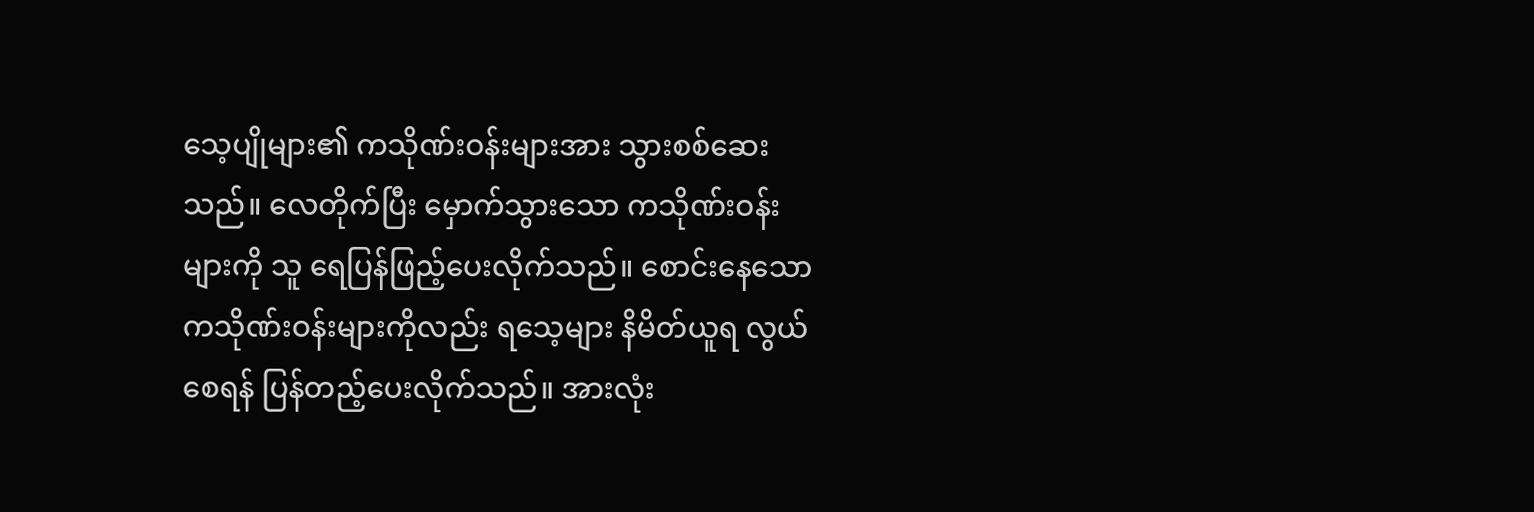သေ့ပျိုများ၏ ကသိုဏ်းဝန်းများအား သွားစစ်ဆေးသည်။ လေတိုက်ပြီး မှောက်သွားသော ကသိုဏ်းဝန်းများကို သူ ရေပြန်ဖြည့်ပေးလိုက်သည်။ စောင်းနေသော ကသိုဏ်းဝန်းများကိုလည်း ရသေ့များ နိမိတ်ယူရ လွယ်စေရန် ပြန်တည့်ပေးလိုက်သည်။ အားလုံး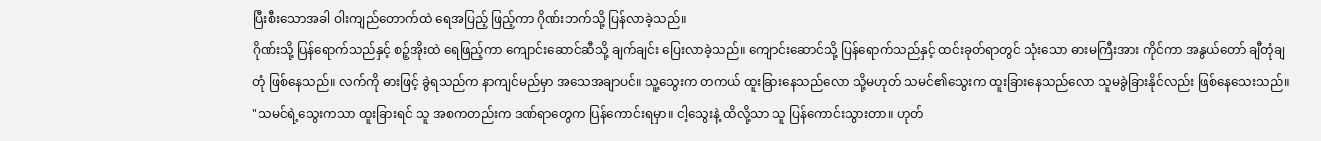ပြီးစီးသောအခါ ဝါးကျည်တောက်ထဲ ရေအပြည့် ဖြည့်ကာ ဂိုဏ်းဘက်သို့ ပြန်လာခဲ့သည်။
ဂိုဏ်းသို့ ပြန်ရောက်သည်နှင့် စဉ့်အိုးထဲ ရေဖြည့်ကာ ကျောင်းဆောင်ဆီသို့ ချက်ချင်း ပြေးလာခဲ့သည်။ ကျောင်းဆောင်သို့ ပြန်ရောက်သည်နှင့် ထင်းခုတ်ရာတွင် သုံးသော ဓားမကြီးအား ကိုင်ကာ အနွယ်တော် ချီတုံချတုံ ဖြစ်နေသည်။ လက်ကို ဓားဖြင့် ခွဲရသည်က နာကျင်မည်မှာ အသေအချာပင်။ သူ့သွေးက တကယ် ထူးခြားနေသည်လော သို့မဟုတ် သမင်၏သွေးက ထူးခြားနေသည်လော သူမခွဲခြားနိုင်လည်း ဖြစ်နေသေးသည်။
"သမင်ရဲ့သွေးကသာ ထူးခြားရင် သူ အစကတည်းက ဒဏ်ရာတွေက ပြန်ကောင်းရမှာ။ ငါ့သွေးနဲ့ ထိလို့သာ သူ ပြန်ကောင်းသွားတာ။ ဟုတ်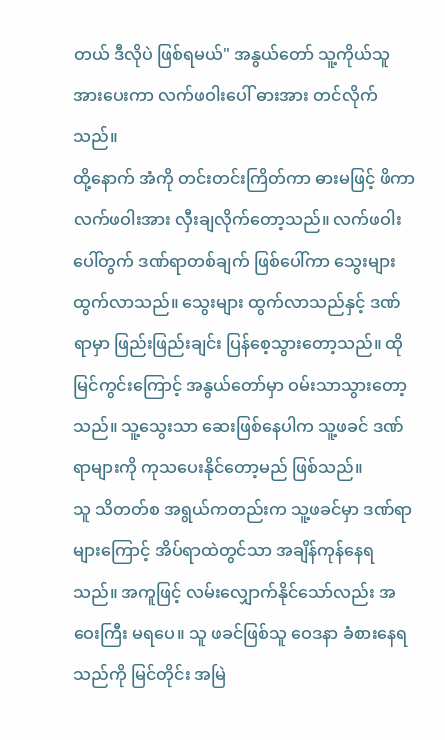တယ် ဒီလိုပဲ ဖြစ်ရမယ်" အနွယ်တော် သူ့ကိုယ်သူ အားပေးကာ လက်ဖဝါးပေါ် ဓားအား တင်လိုက်သည်။
ထို့နောက် အံကို တင်းတင်းကြိတ်ကာ ဓားမဖြင့် ဖိကာ လက်ဖဝါးအား လှီးချလိုက်တော့သည်။ လက်ဖဝါးပေါ်တွက် ဒဏ်ရာတစ်ချက် ဖြစ်ပေါ်ကာ သွေးများ ထွက်လာသည်။ သွေးများ ထွက်လာသည်နှင့် ဒဏ်ရာမှာ ဖြည်းဖြည်းချင်း ပြန်စေ့သွားတော့သည်။ ထိုမြင်ကွင်းကြောင့် အနွယ်တော်မှာ ဝမ်းသာသွားတော့သည်။ သူ့သွေးသာ ဆေးဖြစ်နေပါက သူ့ဖခင် ဒဏ်ရာများကို ကုသပေးနိုင်တော့မည် ဖြစ်သည်။
သူ သိတတ်စ အရွယ်ကတည်းက သူ့ဖခင်မှာ ဒဏ်ရာများကြောင့် အိပ်ရာထဲတွင်သာ အချိန်ကုန်နေရသည်။ အကူဖြင့် လမ်းလျှောက်နိုင်သော်လည်း အဝေးကြီး မရပေ။ သူ ဖခင်ဖြစ်သူ ဝေဒနာ ခံစားနေရသည်ကို မြင်တိုင်း အမြဲ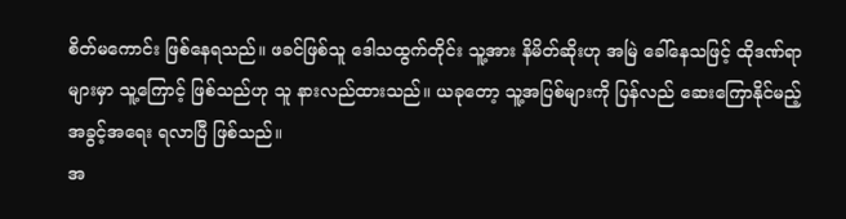စိတ်မကောင်း ဖြစ်နေရသည်။ ဖခင်ဖြစ်သူ ဒေါသထွက်တိုင်း သူ့အား နိမိတ်ဆိုးဟု အမြဲ ခေါ်နေသဖြင့် ထိုဒဏ်ရာများမှာ သူ့ကြောင့် ဖြစ်သည်ဟု သူ နားလည်ထားသည်။ ယခုတော့ သူ့အပြစ်များကို ပြန်လည် ဆေးကြောနိုင်မည့် အခွင့်အရေး ရလာပြီ ဖြစ်သည်။
အ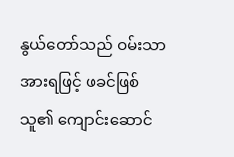နွယ်တော်သည် ဝမ်းသာအားရဖြင့် ဖခင်ဖြစ်သူ၏ ကျောင်းဆောင်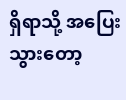ရှိရာသို့ အပြေး သွားတော့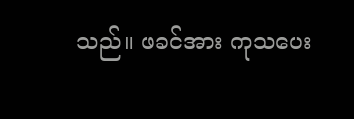သည်။ ဖခင်အား ကုသပေး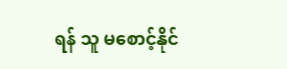ရန် သူ မစောင့်နိုင်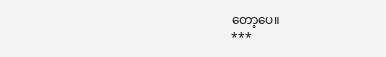တော့ပေ။
***